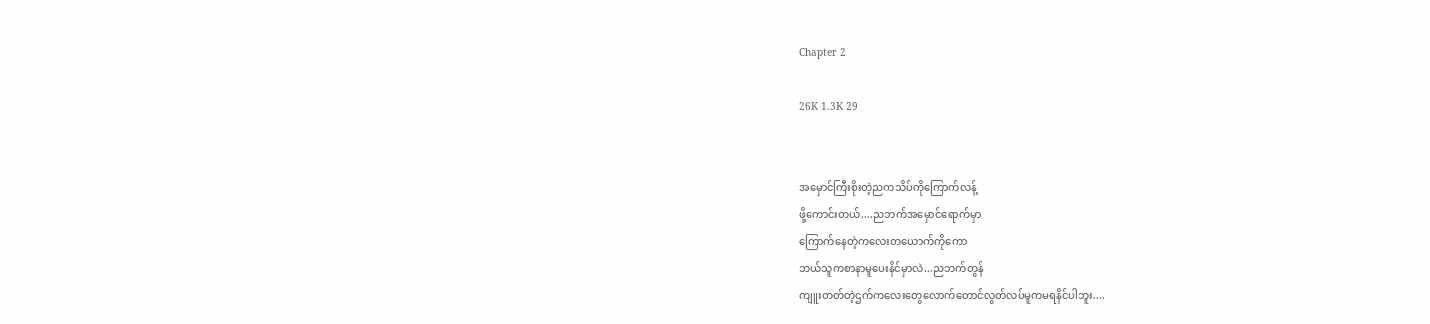Chapter 2

26K 1.3K 29


အမှောင်ကြီးစိုးတဲ့ညကသိပ်ကိုကြောက်လန့်
ဖို့ကောင်းတယ်....ညဘက်အမှောင်ရောက်မှာ
ကြောက်နေတဲ့ကလေးတယောက်ကိုကော
ဘယ်သူကစာနာမူပေးနိင်မှာလဲ...ညဘက်တွန်
ကျူးတတ်တဲ့ဌက်ကလေးတွေလောက်တောင်လွတ်လပ်မူကမရနိင်ပါဘူး....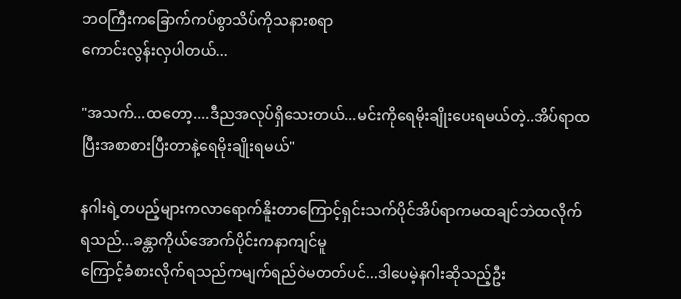ဘဝကြီးကခြောက်ကပ်စွာသိပ်ကိုသနားစရာ
ကောင်းလွန်းလှပါတယ်...

"အသက်...ထတော့....ဒီညအလုပ်ရှိသေးတယ်...မင်းကိုရေမိုးချိုးပေးရမယ်တဲ့..အိပ်ရာထ
ပြီးအစာစားပြီးတာနဲ့ရေမိုးချိုးရမယ်"

နဂါးရဲ့တပည့်များကလာရောက်နိူးတာကြောင့်ရှင်းသက်ပိုင်အိပ်ရာကမထချင်ဘဲထလိုက်
ရသည်...ခန္တာကိုယ်အောက်ပိုင်းကနာကျင်မူ
ကြောင့်ခံစားလိုက်ရသည်ကမျက်ရည်ဝဲမတတ်ပင်...ဒါပေမဲ့နဂါးဆိုသည့်ဦး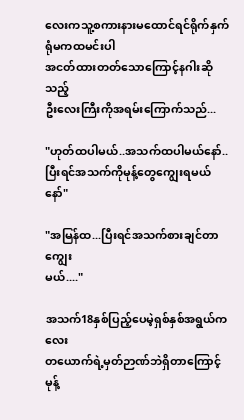လေးကသူ့စကားနားမထောင်ရင်ရိုက်နှက်ရုံမကထမင်းပါ
အငတ်ထားတတ်သောကြောင့်နဂါးဆိုသည့်
ဦးလေးကြီးကိုအရမ်းကြောက်သည်...

"ဟုတ်ထပါမယ်..အသက်ထပါမယ်နော်..
ပြီးရင်အသက်ကိုမုန့်တွေကျွေးရမယ်နော်"

"အမြန်ထ...ပြီးရင်အသက်စားချင်တာကျွေး
မယ်...."

အသက်18နှစ်ပြည့်ပေမဲ့ရှစ်နှစ်အရွယ်ကလေး
တယောက်ရဲ့မှတ်ဉာဏ်ဘဲရှိတာကြောင့်မုန့်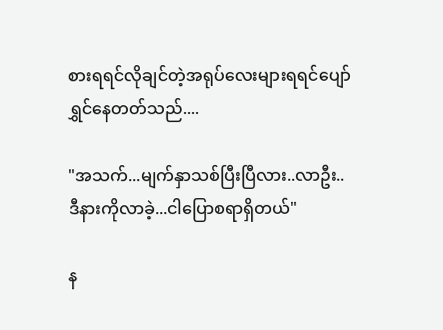စားရရင်လိုချင်တဲ့အရုပ်လေးများရရင်ပျော်
ရွှင်နေတတ်သည်....

"အသက်...မျက်နှာသစ်ပြီးပြီလား..လာဦး..
ဒီနားကိုလာခဲ့...ငါပြောစရာရှိတယ်"

န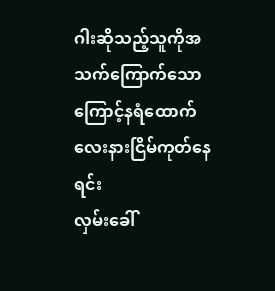ဂါးဆိုသည့်သူကိုအသက်ကြောက်သော
ကြောင့်နရံထောက်လေးနားငြိမ်ကုတ်နေရင်း
လှမ်းခေါ်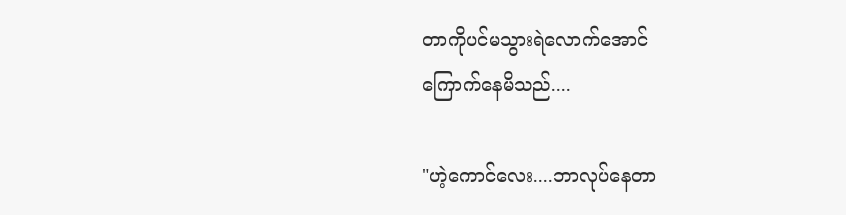တာကိုပင်မသွားရဲလောက်အောင်
ကြောက်နေမိသည်....

"ဟဲ့ကောင်လေး....ဘာလုပ်နေတာ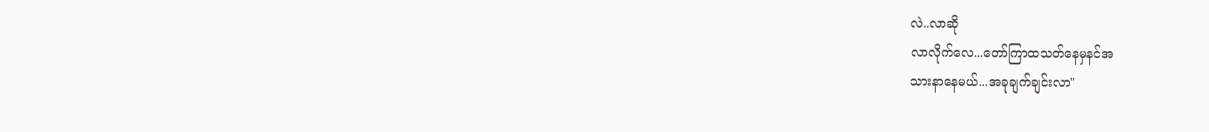လဲ..လာဆို
လာလိုက်လေ...တော်ကြာထသတ်နေမှနင်အ
သားနာနေမယ်...အခုချက်ချင်းလာ"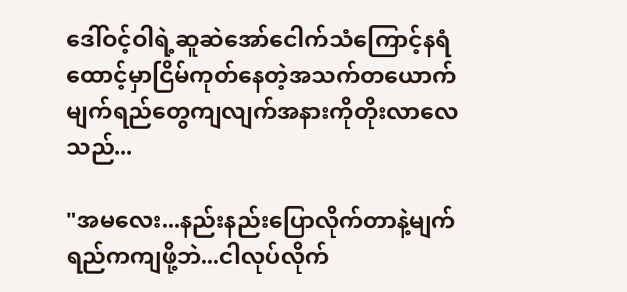ဒေါ်ဝင့်ဝါရဲ့ဆူဆဲအော်ငေါက်သံကြောင့်နရံ
ထောင့်မှာငြိမ်ကုတ်နေတဲ့အသက်တယောက်
မျက်ရည်တွေကျလျက်အနားကိုတိုးလာလေ
သည်...

"အမလေး...နည်းနည်းပြောလိုက်တာနဲ့မျက်
ရည်ကကျဖို့ဘဲ...ငါလုပ်လိုက်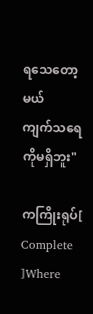ရသေတော့မယ်
ကျက်သရေကိုမရှိဘူး"

ကကြိုးရုပ်[ Complete ]Where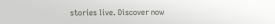stories live. Discover now